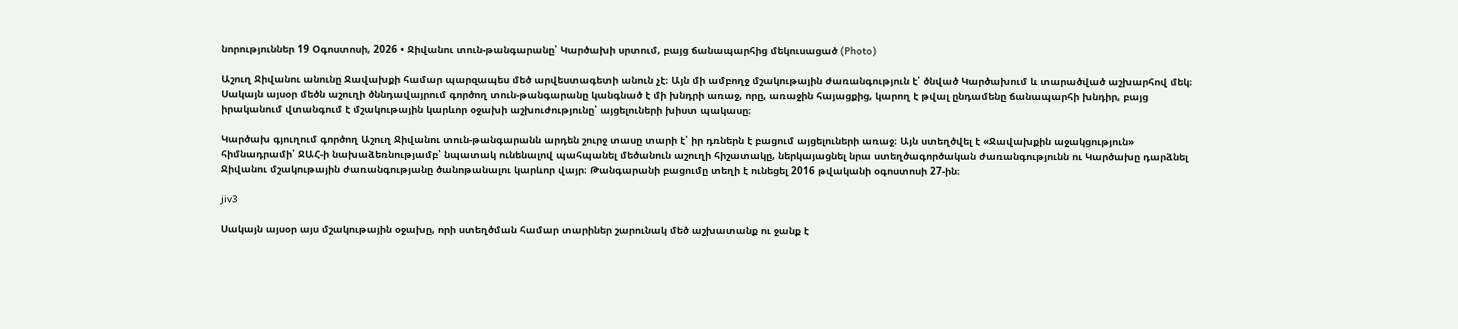նորություններ 19 Օգոստոսի, 2026 • Ջիվանու տուն-թանգարանը՝ Կարծախի սրտում, բայց ճանապարհից մեկուսացած (Photo)

Աշուղ Ջիվանու անունը Ջավախքի համար պարզապես մեծ արվեստագետի անուն չէ։ Այն մի ամբողջ մշակութային ժառանգություն է՝ ծնված Կարծախում և տարածված աշխարհով մեկ։ Սակայն այսօր մեծն աշուղի ծննդավայրում գործող տուն-թանգարանը կանգնած է մի խնդրի առաջ, որը, առաջին հայացքից, կարող է թվալ ընդամենը ճանապարհի խնդիր, բայց իրականում վտանգում է մշակութային կարևոր օջախի աշխուժությունը՝ այցելուների խիստ պակասը։

Կարծախ գյուղում գործող Աշուղ Ջիվանու տուն-թանգարանն արդեն շուրջ տասը տարի է՝ իր դռներն է բացում այցելուների առաջ։ Այն ստեղծվել է «Ջավախքին աջակցություն» հիմնադրամի՝ ՋԱՀ-ի նախաձեռնությամբ՝ նպատակ ունենալով պահպանել մեծանուն աշուղի հիշատակը, ներկայացնել նրա ստեղծագործական ժառանգությունն ու Կարծախը դարձնել Ջիվանու մշակութային ժառանգությանը ծանոթանալու կարևոր վայր։ Թանգարանի բացումը տեղի է ունեցել 2016 թվականի օգոստոսի 27-ին։

jiv3

Սակայն այսօր այս մշակութային օջախը, որի ստեղծման համար տարիներ շարունակ մեծ աշխատանք ու ջանք է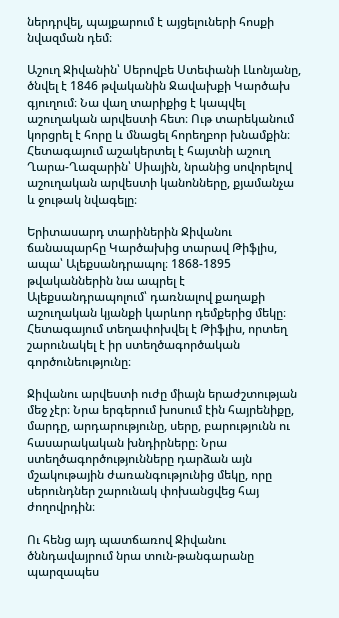ներդրվել, պայքարում է այցելուների հոսքի նվազման դեմ։

Աշուղ Ջիվանին՝ Սերովբե Ստեփանի Լևոնյանը, ծնվել է 1846 թվականին Ջավախքի Կարծախ գյուղում։ Նա վաղ տարիքից է կապվել աշուղական արվեստի հետ։ Ութ տարեկանում կորցրել է հորը և մնացել հորեղբոր խնամքին։ Հետագայում աշակերտել է հայտնի աշուղ Ղարա-Ղազարին՝ Սիային, նրանից սովորելով աշուղական արվեստի կանոնները, քյամանչա և ջութակ նվագելը։

Երիտասարդ տարիներին Ջիվանու ճանապարհը Կարծախից տարավ Թիֆլիս, ապա՝ Ալեքսանդրապոլ։ 1868-1895 թվականներին նա ապրել է Ալեքսանդրապոլում՝ դառնալով քաղաքի աշուղական կյանքի կարևոր դեմքերից մեկը։ Հետագայում տեղափոխվել է Թիֆլիս, որտեղ շարունակել է իր ստեղծագործական գործունեությունը։

Ջիվանու արվեստի ուժը միայն երաժշտության մեջ չէր։ Նրա երգերում խոսում էին հայրենիքը, մարդը, արդարությունը, սերը, բարությունն ու հասարակական խնդիրները։ Նրա ստեղծագործությունները դարձան այն մշակութային ժառանգությունից մեկը, որը սերունդներ շարունակ փոխանցվեց հայ ժողովրդին։

Ու հենց այդ պատճառով Ջիվանու ծննդավայրում նրա տուն-թանգարանը պարզապես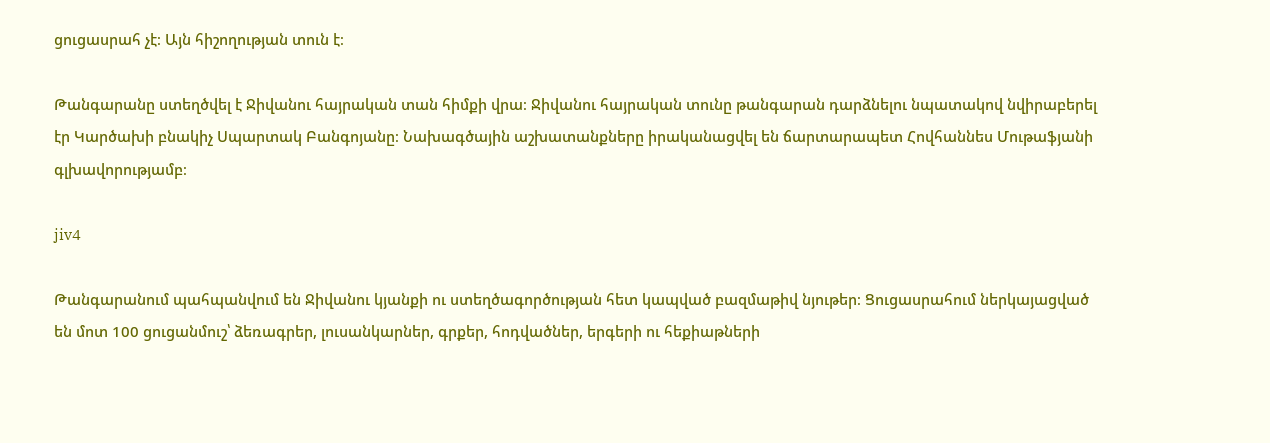ցուցասրահ չէ։ Այն հիշողության տուն է։

Թանգարանը ստեղծվել է Ջիվանու հայրական տան հիմքի վրա։ Ջիվանու հայրական տունը թանգարան դարձնելու նպատակով նվիրաբերել էր Կարծախի բնակիչ Սպարտակ Բանգոյանը։ Նախագծային աշխատանքները իրականացվել են ճարտարապետ Հովհաննես Մութաֆյանի գլխավորությամբ։

jiv4

Թանգարանում պահպանվում են Ջիվանու կյանքի ու ստեղծագործության հետ կապված բազմաթիվ նյութեր։ Ցուցասրահում ներկայացված են մոտ 100 ցուցանմուշ՝ ձեռագրեր, լուսանկարներ, գրքեր, հոդվածներ, երգերի ու հեքիաթների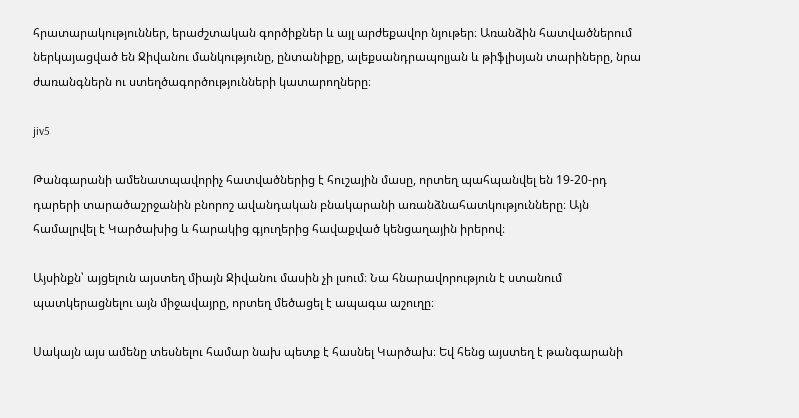հրատարակություններ, երաժշտական գործիքներ և այլ արժեքավոր նյութեր։ Առանձին հատվածներում ներկայացված են Ջիվանու մանկությունը, ընտանիքը, ալեքսանդրապոլյան և թիֆլիսյան տարիները, նրա ժառանգներն ու ստեղծագործությունների կատարողները։

jiv5

Թանգարանի ամենատպավորիչ հատվածներից է հուշային մասը, որտեղ պահպանվել են 19-20-րդ դարերի տարածաշրջանին բնորոշ ավանդական բնակարանի առանձնահատկությունները։ Այն համալրվել է Կարծախից և հարակից գյուղերից հավաքված կենցաղային իրերով։

Այսինքն՝ այցելուն այստեղ միայն Ջիվանու մասին չի լսում։ Նա հնարավորություն է ստանում պատկերացնելու այն միջավայրը, որտեղ մեծացել է ապագա աշուղը։

Սակայն այս ամենը տեսնելու համար նախ պետք է հասնել Կարծախ։ Եվ հենց այստեղ է թանգարանի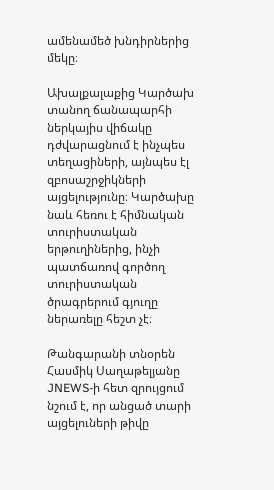ամենամեծ խնդիրներից մեկը։

Ախալքալաքից Կարծախ տանող ճանապարհի ներկայիս վիճակը դժվարացնում է ինչպես տեղացիների, այնպես էլ զբոսաշրջիկների այցելությունը։ Կարծախը նաև հեռու է հիմնական տուրիստական երթուղիներից, ինչի պատճառով գործող տուրիստական ծրագրերում գյուղը ներառելը հեշտ չէ։

Թանգարանի տնօրեն Հասմիկ Սաղաթելյանը JNEWS-ի հետ զրույցում նշում է, որ անցած տարի այցելուների թիվը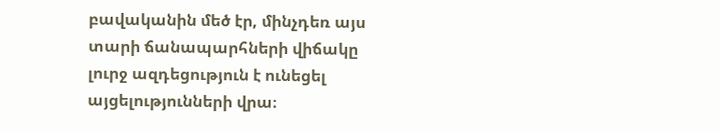բավականին մեծ էր, մինչդեռ այս տարի ճանապարհների վիճակը լուրջ ազդեցություն է ունեցել այցելությունների վրա։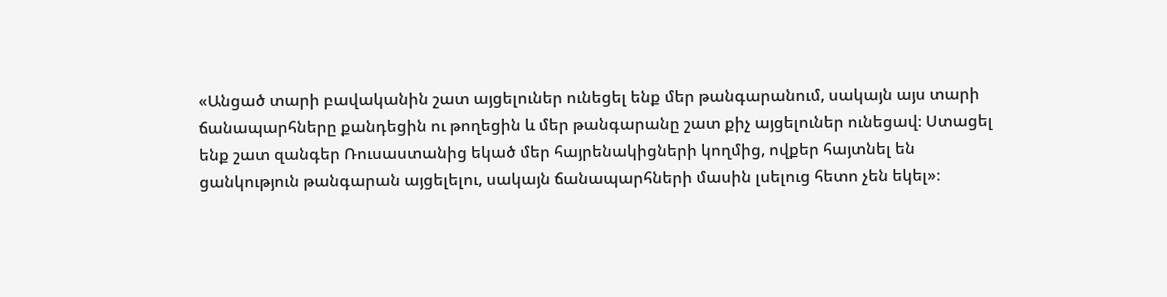«Անցած տարի բավականին շատ այցելուներ ունեցել ենք մեր թանգարանում, սակայն այս տարի ճանապարհները քանդեցին ու թողեցին և մեր թանգարանը շատ քիչ այցելուներ ունեցավ։ Ստացել ենք շատ զանգեր Ռուսաստանից եկած մեր հայրենակիցների կողմից, ովքեր հայտնել են ցանկություն թանգարան այցելելու, սակայն ճանապարհների մասին լսելուց հետո չեն եկել»։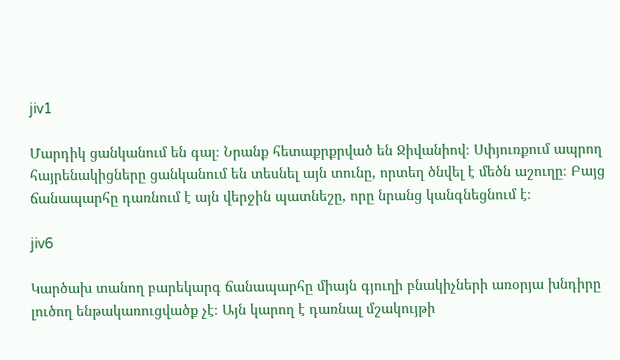jiv1

Մարդիկ ցանկանում են գալ։ Նրանք հետաքրքրված են Ջիվանիով։ Սփյուռքում ապրող հայրենակիցները ցանկանում են տեսնել այն տունը, որտեղ ծնվել է մեծն աշուղը։ Բայց ճանապարհը դառնում է այն վերջին պատնեշը, որը նրանց կանգնեցնում է։

jiv6

Կարծախ տանող բարեկարգ ճանապարհը միայն գյուղի բնակիչների առօրյա խնդիրը լուծող ենթակառուցվածք չէ։ Այն կարող է դառնալ մշակույթի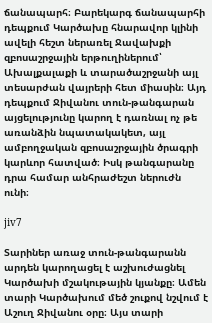ճանապարհ։ Բարեկարգ ճանապարհի դեպքում Կարծախը հնարավոր կլինի ավելի հեշտ ներառել Ջավախքի զբոսաշրջային երթուղիներում՝ Ախալքալաքի և տարածաշրջանի այլ տեսարժան վայրերի հետ միասին։ Այդ դեպքում Ջիվանու տուն-թանգարան այցելությունը կարող է դառնալ ոչ թե առանձին նպատակակետ, այլ ամբողջական զբոսաշրջային ծրագրի կարևոր հատված։ Իսկ թանգարանը դրա համար անհրաժեշտ ներուժն ունի։

jiv7

Տարիներ առաջ տուն-թանգարանն արդեն կարողացել է աշխուժացնել Կարծախի մշակութային կյանքը։ Ամեն տարի Կարծախում մեծ շուքով նշվում է Աշուղ Ջիվանու օրը։ Այս տարի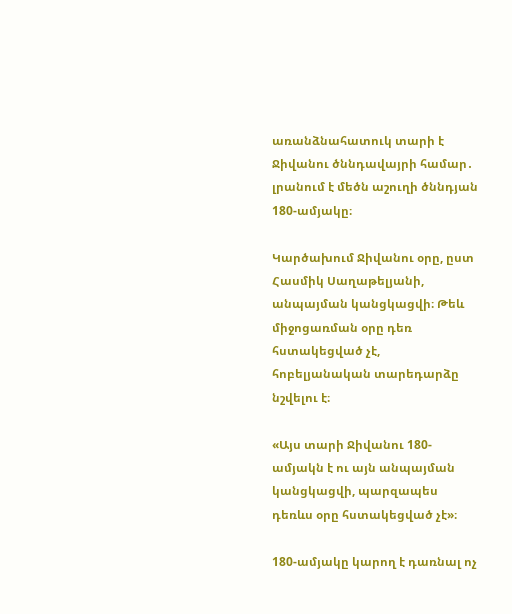առանձնահատուկ տարի է Ջիվանու ծննդավայրի համար․ լրանում է մեծն աշուղի ծննդյան 180-ամյակը։

Կարծախում Ջիվանու օրը, ըստ Հասմիկ Սաղաթելյանի, անպայման կանցկացվի։ Թեև միջոցառման օրը դեռ հստակեցված չէ, հոբելյանական տարեդարձը նշվելու է։

«Այս տարի Ջիվանու 180-ամյակն է ու այն անպայման կանցկացվի, պարզապես դեռևս օրը հստակեցված չէ»։

180-ամյակը կարող է դառնալ ոչ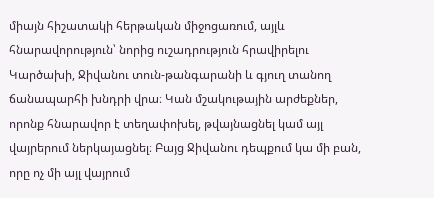միայն հիշատակի հերթական միջոցառում, այլև հնարավորություն՝ նորից ուշադրություն հրավիրելու Կարծախի, Ջիվանու տուն-թանգարանի և գյուղ տանող ճանապարհի խնդրի վրա։ Կան մշակութային արժեքներ, որոնք հնարավոր է տեղափոխել, թվայնացնել կամ այլ վայրերում ներկայացնել։ Բայց Ջիվանու դեպքում կա մի բան, որը ոչ մի այլ վայրում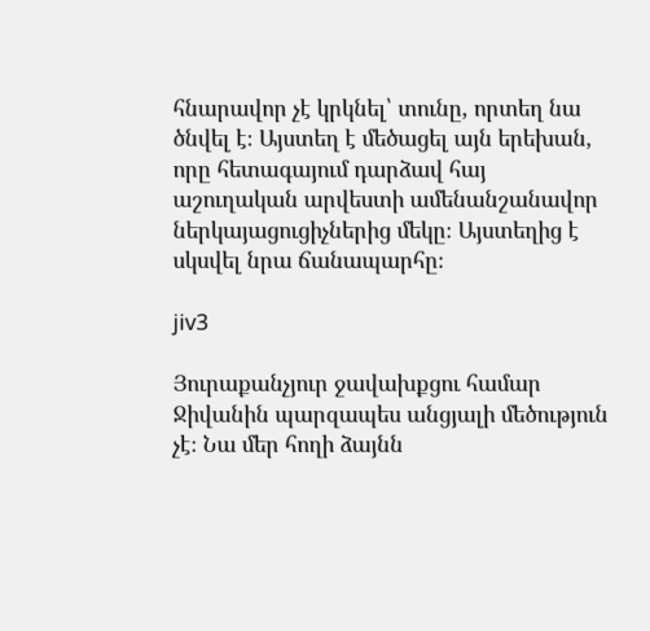հնարավոր չէ կրկնել՝ տունը, որտեղ նա ծնվել է։ Այստեղ է մեծացել այն երեխան, որը հետագայում դարձավ հայ աշուղական արվեստի ամենանշանավոր ներկայացուցիչներից մեկը։ Այստեղից է սկսվել նրա ճանապարհը։

jiv3

Յուրաքանչյուր ջավախքցու համար Ջիվանին պարզապես անցյալի մեծություն չէ։ Նա մեր հողի ձայնն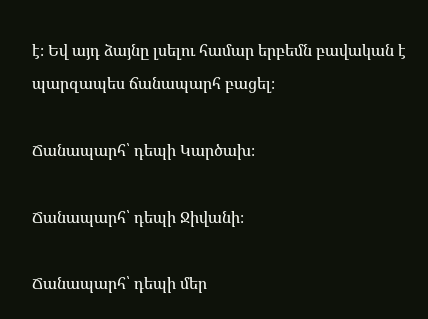է։ Եվ այդ ձայնը լսելու համար երբեմն բավական է պարզապես ճանապարհ բացել։

Ճանապարհ՝ դեպի Կարծախ։

Ճանապարհ՝ դեպի Ջիվանի։

Ճանապարհ՝ դեպի մեր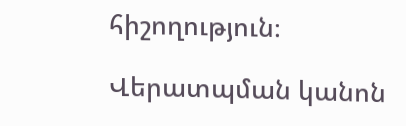հիշողություն։

Վերատպման կանոն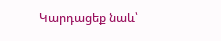Կարդացեք նաև՝